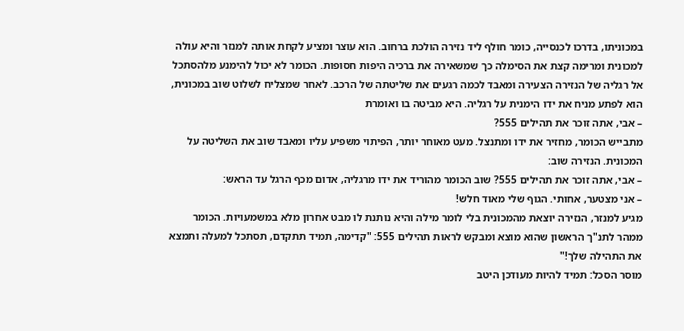במכוניתו, בדרכו לכנסייה, כומר חולף ליד נזירה הולכת ברחוב. הוא עוצר ומציע לקחת אותה למנזר והיא עולה למכונית ומרימה קצת את הסימלה כך שמשאירה את ברכיה היפות חסופות. הכומר לא יכול להימנע מלהסתכל אל רגליה של הנזירה הצעירה ומאבד לכמה רגעים את שליטתה של הרכב. לאחר שמצליח לשלוט שוב במכונית, הוא לפתע מניח את ידו הימנית על רגליה. היא מביטה בו ואומרת
– אבי, אתה זוכר את תהילים 555?
מתבייש הכומר, מחזיר את ידו ומתנצל. מעט מאוחר יותר, הפיתוי משפיע עליו ומאבד שוב את השליטה על המכונית. הנזירה שוב:
– אבי, אתה זוכר את תהילים 555? שוב הכומר מהוריד את ידו מרגליה, אדום מכף הרגל עד הראש:
– אני מצטער, אחותי. הגוף שלי מאוד חלש!
מגיע למנזר, הנזירה יוצאת מהמכונית בלי לומר מילה והיא נותנת לו מבט אחרון מלא במשמעויות. הכומר ממהר לתנ"ך הראשון שהוא מוצא ומבקש לראות תהילים 555: "קדימה, תמיד תתקדם, תסתכל למעלה ותמצא את התהילה שלך!"
מוסר הסכל: תמיד להיות מעודכן היטב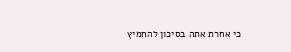כי אחרת אתה בסיכון להחמיץ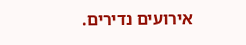אירועים נדירים.